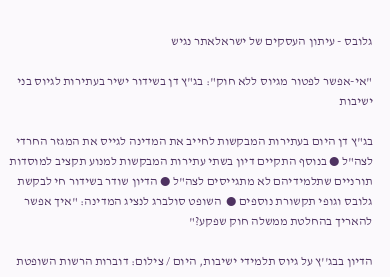גלובס - עיתון העסקים של ישראלאתר נגיש

"אי-אפשר לפטור מגיוס ללא חוק": בג"ץ דן בשידור ישיר בעתירות לגיוס בני ישיבות

בג"ץ דן היום בעתירות המבקשות לחייב את המדינה לגייס את המגזר החרדי לצה"ל ● בנוסף התקיים דיון בשתי עתירות המבקשות למנוע תקציב למוסדות תורניים שתלמידיהם לא מתגייסים לצה"ל ● הדיון שודר בשידור חי לבקשת גלובס וגופי תקשורת נוספים ●  השופט סולברג לנציג המדינה: "איך אפשר להאריך בהחלטת ממשלה חוק שפקע?"

הדיון בבג''ץ על גיוס תלמידי ישיבות, היום / צילום: דוברות הרשות השופטת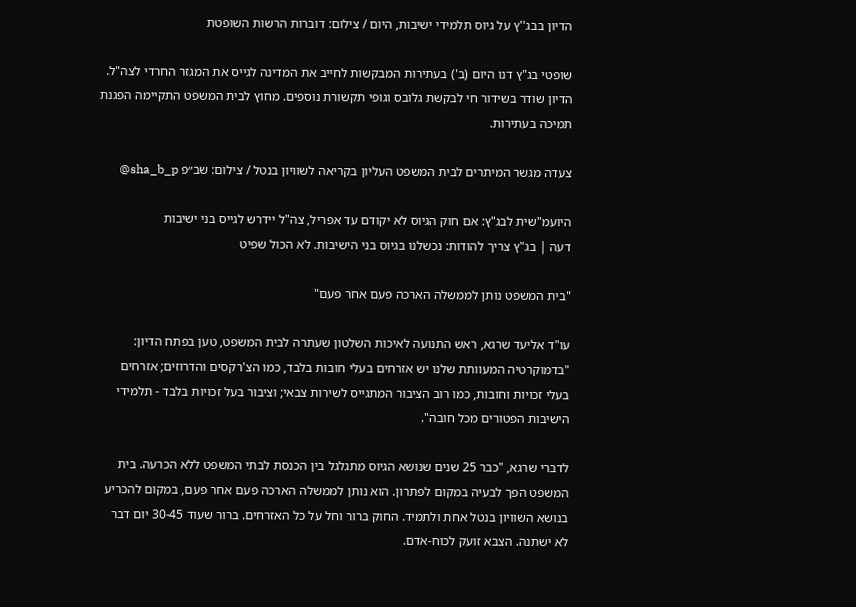הדיון בבג''ץ על גיוס תלמידי ישיבות, היום / צילום: דוברות הרשות השופטת

שופטי בג"ץ דנו היום (ב') בעתירות המבקשות לחייב את המדינה לגייס את המגזר החרדי לצה"ל. הדיון שודר בשידור חי לבקשת גלובס וגופי תקשורת נוספים. מחוץ לבית המשפט התקיימה הפגנת תמיכה בעתירות.

צעדה מגשר המיתרים לבית המשפט העליון בקריאה לשוויון בנטל / צילום: שב״פ sha_b_p@

היועמ"שית לבג"ץ: אם חוק הגיוס לא יקודם עד אפריל, צה"ל יידרש לגייס בני ישיבות
דעה | בג"ץ צריך להודות: נכשלנו בגיוס בני הישיבות. לא הכול שפיט

"בית המשפט נותן לממשלה הארכה פעם אחר פעם"

עו"ד אליעד שרגא, ראש התנועה לאיכות השלטון שעתרה לבית המשפט, טען בפתח הדיון: "בדמוקרטיה המעוותת שלנו יש אזרחים בעלי חובות בלבד, כמו הצ'רקסים והדרוזים; אזרחים בעלי זכויות וחובות, כמו רוב הציבור המתגייס לשירות צבאי; וציבור בעל זכויות בלבד - תלמידי הישיבות הפטורים מכל חובה".

לדברי שרגא, "כבר 25 שנים שנושא הגיוס מתגלגל בין הכנסת לבתי המשפט ללא הכרעה. בית המשפט הפך לבעיה במקום לפתרון. הוא נותן לממשלה הארכה פעם אחר פעם, במקום להכריע בנושא השוויון בנטל אחת ולתמיד. החוק ברור וחל על כל האזרחים. ברור שעוד 30-45 יום דבר לא ישתנה. הצבא זועק לכוח-אדם.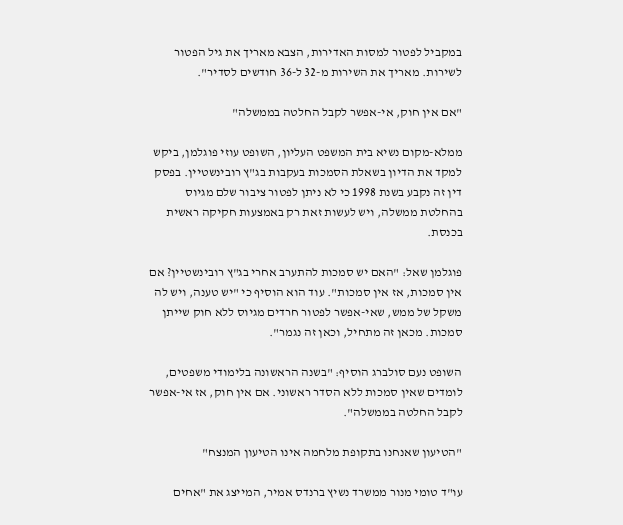במקביל לפטור למסות האדירות, הצבא מאריך את גיל הפטור לשירות. מאריך את השירות מ-32 ל-36 חודשים לסדיר".

"אם אין חוק, אי-אפשר לקבל החלטה בממשלה"

ממלא-מקום נשיא בית המשפט העליון, השופט עוזי פוגלמן, ביקש למקד את הדיון בשאלת הסמכות בעקבות בג"ץ רובינשטיין. בפסק דין זה נקבע בשנת 1998 כי לא ניתן לפטור ציבור שלם מגיוס בהחלטת ממשלה, ויש לעשות זאת רק באמצעות חקיקה ראשית בכנסת.

פוגלמן שאל: "האם יש סמכות להתערב אחרי בג"ץ רובינשטיין? אם אין סמכות, אז אין סמכות". עוד הוא הוסיף כי "יש טענה, ויש לה משקל של ממש, שאי-אפשר לפטור חרדים מגיוס ללא חוק שייתן סמכות. מכאן זה מתחיל, וכאן זה נגמר".

השופט נעם סולברג הוסיף: "בשנה הראשונה בלימודי משפטים, לומדים שאין סמכות ללא הסדר ראשוני. אם אין חוק, אז אי-אפשר לקבל החלטה בממשלה".

"הטיעון שאנחנו בתקופת מלחמה אינו הטיעון המנצח"

עו"ד טומי מנור ממשרד נשיץ ברנדס אמיר, המייצג את "אחים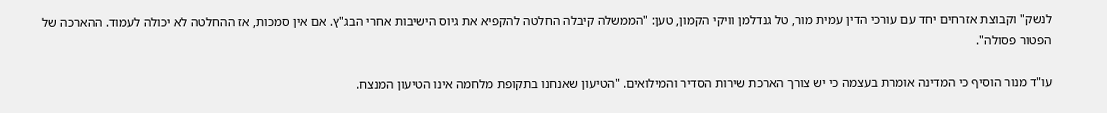לנשק" וקבוצת אזרחים יחד עם עורכי הדין עמית מור, טל גנדלמן וויקי הקמון, טען: "הממשלה קיבלה החלטה להקפיא את גיוס הישיבות אחרי הבג"ץ. אם אין סמכות, אז ההחלטה לא יכולה לעמוד. ההארכה של הפטור פסולה".

עו"ד מנור הוסיף כי המדינה אומרת בעצמה כי יש צורך הארכת שירות הסדיר והמילואים. "הטיעון שאנחנו בתקופת מלחמה אינו הטיעון המנצח.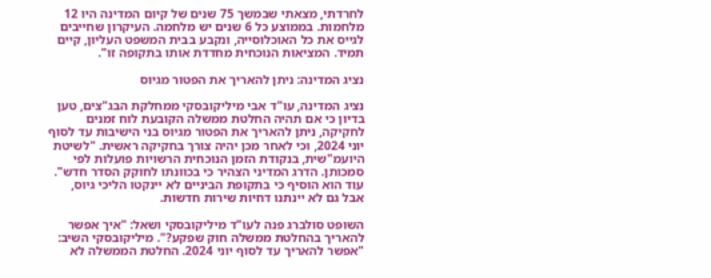לחרדתי, מצאתי שבמשך 75 שנים של קיום המדינה היו 12 מלחמות. בממוצע כל 6 שנים יש מלחמה. העיקרון שחייבים לגייס את כל האוכלוסייה, ונקבע בבית המשפט העליון, קיים תמיד. המציאות הנוכחית מחדדת אותו בתקופה זו".

נציג המדינה: ניתן להאריך את הפטור מגיוס

נציג המדינה, עו"ד אבי מיליקובסקי ממחלקת הבג"צים, טען בדיון כי אם תהיה החלטת ממשלה הקובעת לוח זמנים לחקיקה, ניתן להאריך את הפטור מגיוס בני הישיבות עד לסוף יוני 2024, וכי לאחר מכן יהיה צורך בחקיקה ראשית. "לשיטת היועמ"שית, בנקודת הזמן הנוכחית הרשויות פועלות לפי סמכותן. הדרג המדיני הצהיר כי בכוונתו לחוקק הסדר חדש". עוד הוא הוסיף כי בתקופת הביניים לא יינקטו הליכי גיוס, אבל גם לא יינתנו דחיות שירות חדשות.

השופט סולברג פנה לעו"ד מיליקובסקי ושאל: "איך אפשר להאריך בהחלטת ממשלה חוק שפקע?". מיליקובסקי השיב: "אפשר להאריך עד לסוף יוני 2024. החלטת הממשלה לא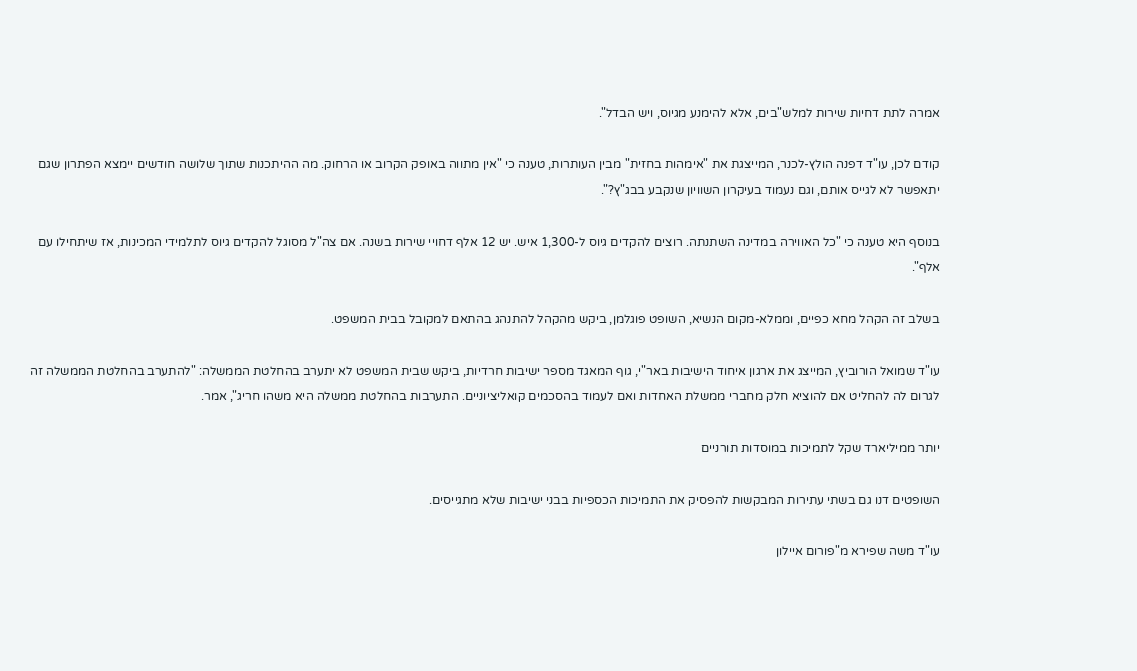אמרה לתת דחיות שירות למלש"בים, אלא להימנע מגיוס, ויש הבדל".

קודם לכן, עו"ד דפנה הולץ-לכנר, המייצגת את "אימהות בחזית" מבין העותרות, טענה כי "אין מתווה באופק הקרוב או הרחוק. מה ההיתכנות שתוך שלושה חודשים יימצא הפתרון שגם יתאפשר לא לגייס אותם, וגם נעמוד בעיקרון השוויון שנקבע בבג"ץ?".

בנוסף היא טענה כי "כל האווירה במדינה השתנתה. רוצים להקדים גיוס ל-1,300 איש. יש 12 אלף דחויי שירות בשנה. אם צה"ל מסוגל להקדים גיוס לתלמידי המכינות, אז שיתחילו עם אלף".

בשלב זה הקהל מחא כפיים, וממלא-מקום הנשיא, השופט פוגלמן, ביקש מהקהל להתנהג בהתאם למקובל בבית המשפט.

עו"ד שמואל הורוביץ, המייצג את ארגון איחוד הישיבות באר"י, גוף המאגד מספר ישיבות חרדיות, ביקש שבית המשפט לא יתערב בהחלטת הממשלה: "להתערב בהחלטת הממשלה זה לגרום לה להחליט אם להוציא חלק מחברי ממשלת האחדות ואם לעמוד בהסכמים קואליציוניים. התערבות בהחלטת ממשלה היא משהו חריג", אמר.

יותר ממיליארד שקל לתמיכות במוסדות תורניים

השופטים דנו גם בשתי עתירות המבקשות להפסיק את התמיכות הכספיות בבני ישיבות שלא מתגייסים.

עו"ד משה שפירא מ"פורום איילון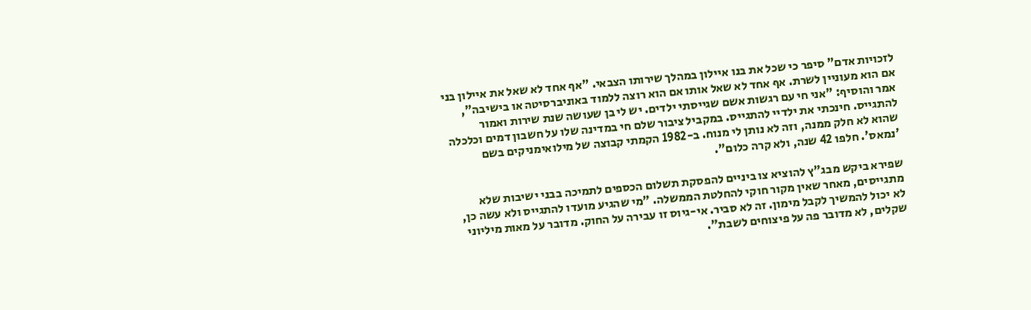לזכויות אדם" סיפר כי שכל את בנו איילון במהלך שירותו הצבאי. "אף אחד לא שאל את איילון בני אם הוא מעוניין לשרת. אף אחד לא שאל אותו אם הוא רוצה ללמוד באוניברסיטה או בישיבה", אמר והוסיף: "אני חי עם רגשות אשם שגייסתי ילדים. יש לי בן שעושה שנת שירות ואמור להתגייס. חינכתי את ילדיי להתגייס. במקביל ציבור שלם חי במדינה שלו על חשבון דמים וכלכלה שהוא לא חלק ממנה, וזה לא נותן לי מנוח. ב-1982 הקמתי קבוצה של מילואימניקים בשם 'נמאס'. חלפו 42 שנה, ולא קרה כלום".

שפירא ביקש מבג"ץ להוציא צו ביניים להפסקת תשלום הכספים לתמיכה בבני ישיבות שלא מתגייסים, מאחר שאין מקור חוקי להחלטת הממשלה. "מי שהגיע מועדו להתגייס ולא עשה כן, לא יכול להמשיך לקבל מימון. זה לא סביר. אי-גיוס זו עבירה על החוק. מדובר על מאות מיליוני שקלים, לא מדובר פה על פיצוחים לשבת".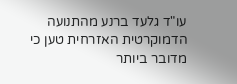עו"ד גלעד ברנע מהתנועה הדמוקרטית האזרחית טען כי מדובר ביותר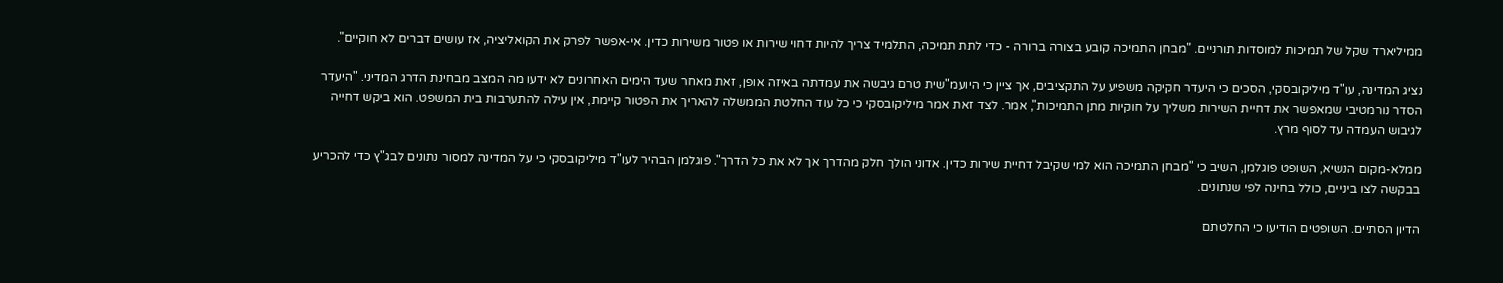ממיליארד שקל של תמיכות למוסדות תורניים. "מבחן התמיכה קובע בצורה ברורה - כדי לתת תמיכה, התלמיד צריך להיות דחוי שירות או פטור משירות כדין. אי-אפשר לפרק את הקואליציה, אז עושים דברים לא חוקיים".

נציג המדינה, עו"ד מיליקובסקי, הסכים כי היעדר חקיקה משפיע על התקציבים, אך ציין כי היועמ"שית טרם גיבשה את עמדתה באיזה אופן, זאת מאחר שעד הימים האחרונים לא ידעו מה המצב מבחינת הדרג המדיני. "היעדר הסדר נורמטיבי שמאפשר את דחיית השירות משליך על חוקיות מתן התמיכות", אמר. לצד זאת אמר מיליקובסקי כי כל עוד החלטת הממשלה להאריך את הפטור קיימת, אין עילה להתערבות בית המשפט. הוא ביקש דחייה לגיבוש העמדה עד לסוף מרץ.

ממלא-מקום הנשיא, השופט פוגלמן, השיב כי "מבחן התמיכה הוא למי שקיבל דחיית שירות כדין. אדוני הולך חלק מהדרך אך לא את כל הדרך". פוגלמן הבהיר לעו"ד מיליקובסקי כי על המדינה למסור נתונים לבג"ץ כדי להכריע בבקשה לצו ביניים, כולל בחינה לפי שנתונים.

הדיון הסתיים. השופטים הודיעו כי החלטתם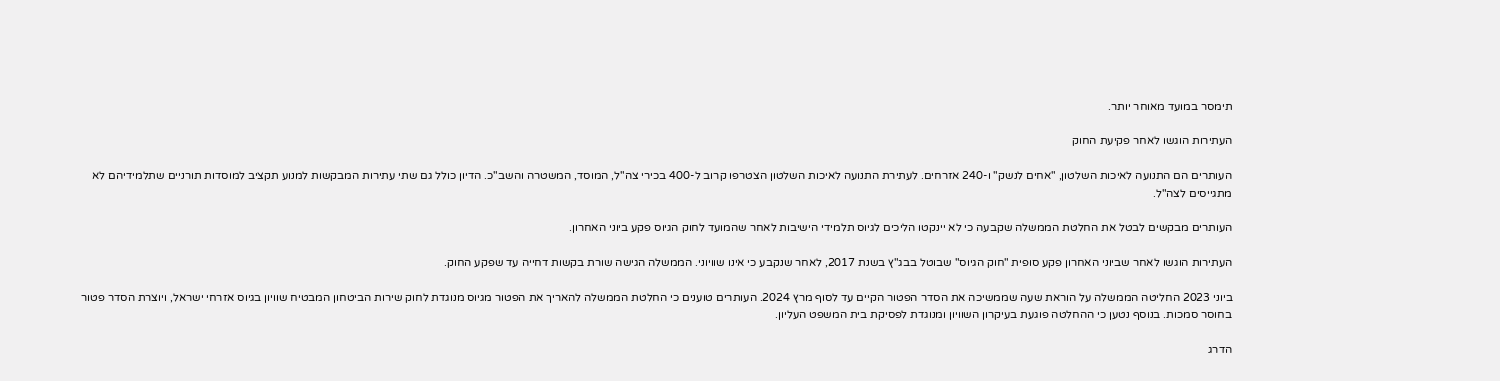תימסר במועד מאוחר יותר.

העתירות הוגשו לאחר פקיעת החוק

העותרים הם התנועה לאיכות השלטון, "אחים לנשק" ו-240 אזרחים. לעתירת התנועה לאיכות השלטון הצטרפו קרוב ל-400 בכירי צה"ל, המוסד, המשטרה והשב"כ. הדיון כולל גם שתי עתירות המבקשות למנוע תקציב למוסדות תורניים שתלמידיהם לא מתגייסים לצה"ל.

העותרים מבקשים לבטל את החלטת הממשלה שקבעה כי לא יינקטו הליכים לגיוס תלמידי הישיבות לאחר שהמועד לחוק הגיוס פקע ביוני האחרון.

העתירות הוגשו לאחר שביוני האחרון פקע סופית "חוק הגיוס" שבוטל בבג"ץ בשנת 2017, לאחר שנקבע כי אינו שוויוני. הממשלה הגישה שורת בקשות דחייה עד שפקע החוק.

ביוני 2023 החליטה הממשלה על הוראת שעה שממשיכה את הסדר הפטור הקיים עד לסוף מרץ 2024. העותרים טוענים כי החלטת הממשלה להאריך את הפטור מגיוס מנוגדת לחוק שירות הביטחון המבטיח שוויון בגיוס אזרחי ישראל, ויוצרת הסדר פטור בחוסר סמכות. בנוסף נטען כי ההחלטה פוגעת בעיקרון השוויון ומנוגדת לפסיקת בית המשפט העליון.

הדרג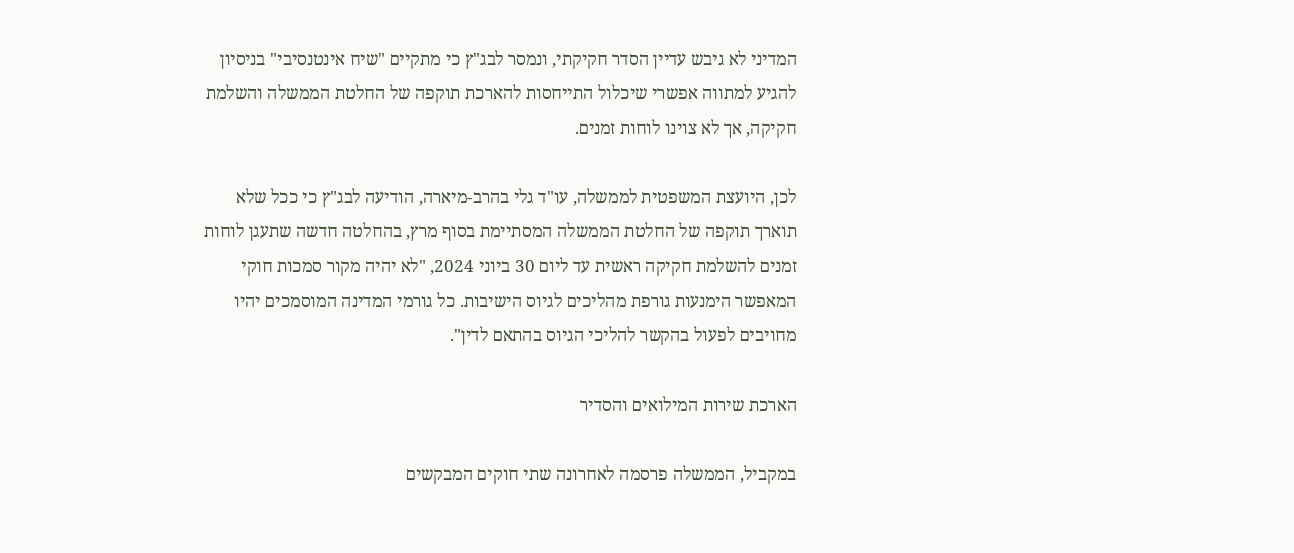המדיני לא גיבש עדיין הסדר חקיקתי, ונמסר לבג"ץ כי מתקיים "שיח אינטנסיבי" בניסיון להגיע למתווה אפשרי שיכלול התייחסות להארכת תוקפה של החלטת הממשלה והשלמת חקיקה, אך לא צוינו לוחות זמנים.

לכן, היועצת המשפטית לממשלה, עו"ד גלי בהרב-מיארה, הודיעה לבג"ץ כי ככל שלא תוארך תוקפה של החלטת הממשלה המסתיימת בסוף מרץ, בהחלטה חדשה שתעגן לוחות זמנים להשלמת חקיקה ראשית עד ליום 30 ביוני 2024, "לא יהיה מקור סמכות חוקי המאפשר הימנעות גורפת מהליכים לגיוס הישיבות. כל גורמי המדינה המוסמכים יהיו מחויבים לפעול בהקשר להליכי הגיוס בהתאם לדין".

הארכת שירות המילואים והסדיר

במקביל, הממשלה פרסמה לאחרונה שתי חוקים המבקשים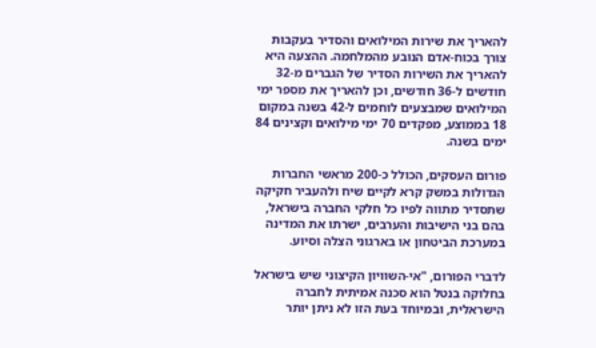להאריך את שירות המילואים והסדיר בעקבות צורך בכוח-אדם הנובע מהמלחמה. ההצעה היא להאריך את השירות הסדיר של הגברים מ-32 חודשים ל-36 חודשים, וכן להאריך את מספר ימי המילואים שמבצעים לוחמים ל-42 בשנה במקום 18 בממוצע, מפקדים 70 ימי מילואים וקצינים 84 ימים בשנה.

פורום העסקים, הכולל כ-200 מראשי החברות הגדולות במשק קרא לקיים שיח ולהעביר חקיקה שתסדיר מתווה לפיו כל חלקי החברה בישראל, בהם בני הישיבות והערבים, ישרתו את המדינה במערכת הביטחון או בארגוני הצלה וסיוע.

לדברי הפורום, "אי-השוויון הקיצוני שיש בישראל בחלוקה בנטל הוא סכנה אמיתית לחברה הישראלית, ובמיוחד בעת הזו לא ניתן יותר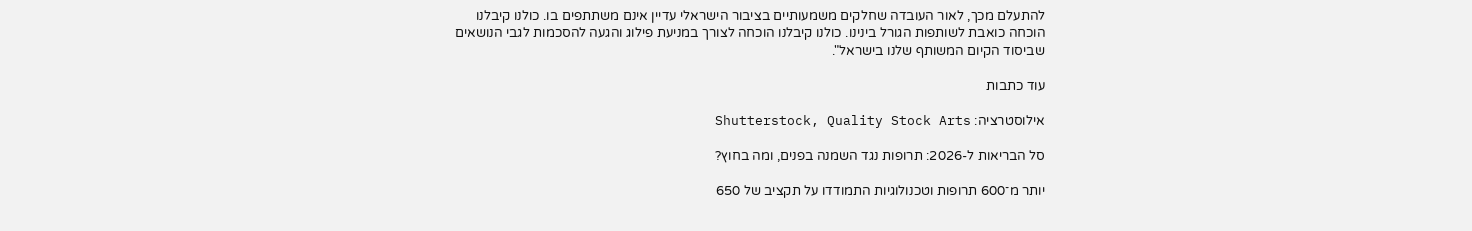להתעלם מכך, לאור העובדה שחלקים משמעותיים בציבור הישראלי עדיין אינם משתתפים בו. כולנו קיבלנו הוכחה כואבת לשותפות הגורל בינינו. כולנו קיבלנו הוכחה לצורך במניעת פילוג והגעה להסכמות לגבי הנושאים שביסוד הקיום המשותף שלנו בישראל".

עוד כתבות

אילוסטרציה: Shutterstock, Quality Stock Arts

סל הבריאות ל-2026: תרופות נגד השמנה בפנים, ומה בחוץ?

יותר מ־600 תרופות וטכנולוגיות התמודדו על תקציב של 650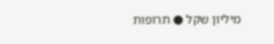מיליון שקל ● תרופות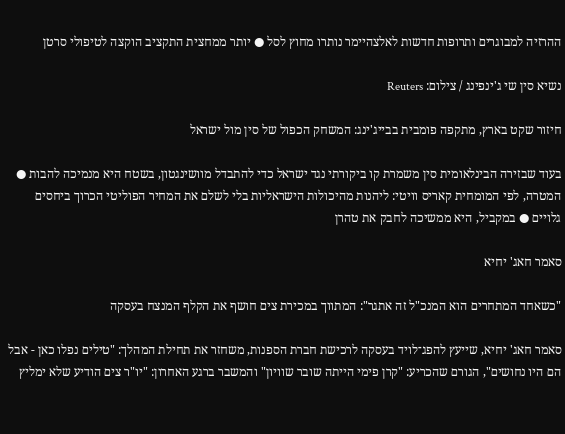ההרזיה למבוגרים ותרופות חדשות לאלצהיימר נותרו מחוץ לסל ● יותר ממחצית התקציב הוקצה לטיפולי סרטן

נשיא סין שי ג'ינפינג / צילום: Reuters

חיזור שקט בארץ, מתקפה פומבית בבייג'ינג: המשחק הכפול של סין מול ישראל

בעוד שבזירה הבינלאומית סין משמרת קו ביקורתי נגד ישראל כדי להתבדל מוושינגטון, בשטח היא מנמיכה להבות ● המטרה, לפי המומחית קאריס וויטי: ליהנות מהיכולות הישראליות בלי לשלם את המחיר הפוליטי הכרוך ביחסים גלויים ● במקביל, היא ממשיכה לחבק את טהרן

סאמר חאג' יחיא

"כשאחד המתחרים הוא המנכ"ל זה אתגר": המתווך במכירת צים חושף את הקלף המנצח בעסקה

סאמר חאג' יחיא, שייעץ להפג־לויד בעסקה לרכישת חברת הספנות, משחזר את תחילת המהלך: "טילים נפלו כאן - אבל הם היו נחושים", הגורם שהכריע: "קרן פימי הייתה שובר שוויון" והמשבר ברגע האחרון: "יו"ר צים הודיע שלא ימליץ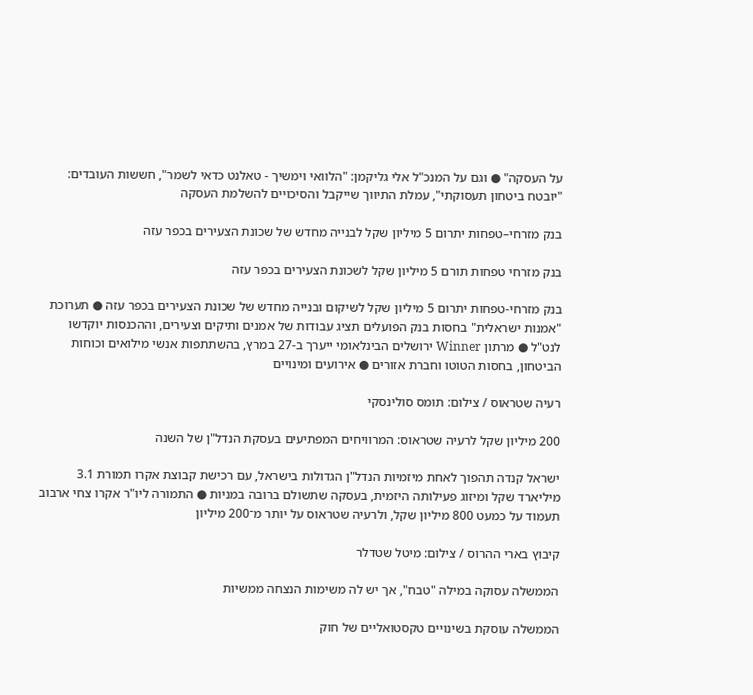על העסקה" ● וגם על המנכ"ל אלי גליקמן: "הלוואי וימשיך - טאלנט כדאי לשמר", חששות העובדים: "יובטח ביטחון תעסוקתי", עמלת התיווך שייקבל והסיכויים להשלמת העסקה

בנק מזרחי–טפחות יתרום 5 מיליון שקל לבנייה מחדש של שכונת הצעירים בכפר עזה

בנק מזרחי טפחות תורם 5 מיליון שקל לשכונת הצעירים בכפר עזה

בנק מזרחי-טפחות יתרום 5 מיליון שקל לשיקום ובנייה מחדש של שכונת הצעירים בכפר עזה ● תערוכת "אמנות ישראלית" בחסות בנק הפועלים תציג עבודות של אמנים ותיקים וצעירים, וההכנסות יוקדשו לנט"ל ● מרתון Winner ירושלים הבינלאומי ייערך ב-27 במרץ, בהשתתפות אנשי מילואים וכוחות הביטחון, בחסות הטוטו וחברת אזורים ● אירועים ומינויים

רעיה שטראוס / צילום: תומס סולינסקי

200 מיליון שקל לרעיה שטראוס: המרוויחים המפתיעים בעסקת הנדל"ן של השנה

ישראל קנדה תהפוך לאחת מיזמיות הנדל"ן הגדולות בישראל, עם רכישת קבוצת אקרו תמורת 3.1 מיליארד שקל ומיזוג פעילותה היזמית, בעסקה שתשולם ברובה במניות ● התמורה ליו"ר אקרו צחי ארבוב תעמוד על כמעט 800 מיליון שקל, ולרעיה שטראוס על יותר מ־200 מיליון

קיבוץ בארי ההרוס / צילום: מיטל שטדלר

הממשלה עסוקה במילה "טבח", אך יש לה משימות הנצחה ממשיות

הממשלה עוסקת בשינויים טקסטואליים של חוק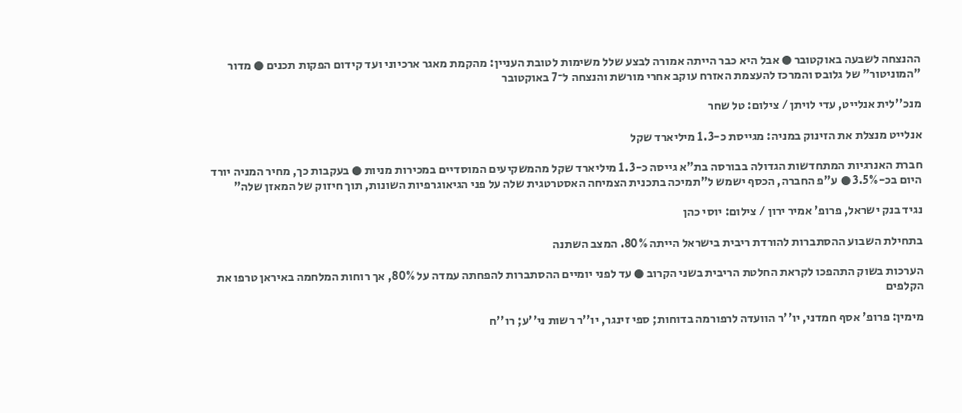ההנצחה לשבעה באוקטובר ● אבל היא כבר הייתה אמורה לבצע שלל משימות לטובת העניין: מהקמת מאגר ארכיוני ועד קידום הפקות תכנים ● מדור "המוניטור" של גלובס והמרכז להעצמת האזרח עוקב אחרי מורשת והנצחה ל־7 באוקטובר

מנכ''לית אנלייט, עדי לויתן / צילום: טל שחר

אנלייט מנצלת את הזינוק במניה: מגייסת כ-1.3 מיליארד שקל

חברת האנרגיות המתחדשות הגדולה בבורסה בת"א גייסה כ-1.3 מיליארד שקל מהמשקיעים המוסדיים במכירות מניות ● בעקבות כך, מחיר המניה יורד היום בכ-3.5% ● ע"פ החברה, הכסף ישמש ל"תמיכה בתכנית הצמיחה האסטרטגית שלה על פני הגיאוגרפיות השונות, תוך חיזוק של המאזן שלה"

נגיד בנק ישראל, פרופ' אמיר ירון / צילום: יוסי כהן

בתחילת השבוע ההסתברות להורדת ריבית בישראל הייתה 80%. המצב השתנה

הערכות בשוק התהפכו לקראת החלטת הריבית בשני הקרוב ● עד לפני יומיים ההסתברות להפחתה עמדה על 80%, אך רוחות המלחמה באיראן טרפו את הקלפים

מימין: פרופ' אסף חמדני, יו''ר הוועדה לרפורמה בדוחות; ספי זינגר, יו''ר רשות ני''ע; רו''ח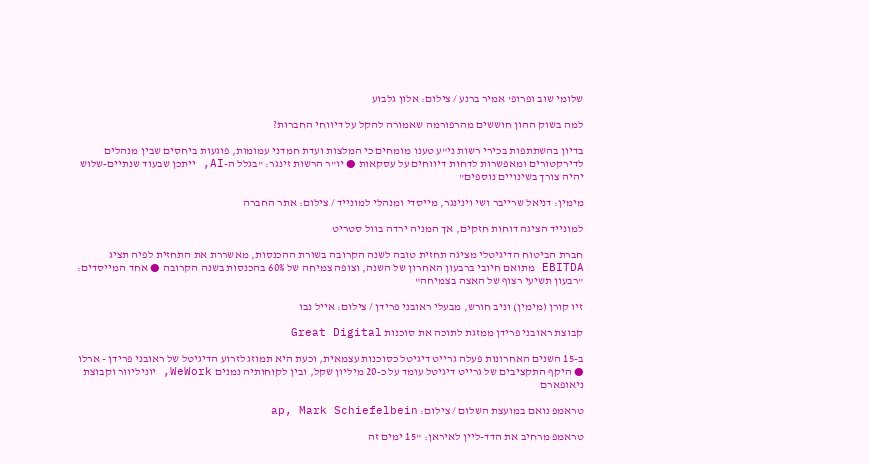שלומי שוב ופרופ' אמיר ברנע / צילום: אלון גלבוע

למה בשוק ההון חוששים מהרפורמה שאמורה להקל על דיווחי החברות?

בדיון בהשתתפות בכירי רשות ני"ע טענו מומחים כי המלצות ועדת חמדני עמומות, פוגעות ביחסים שבין מנהלים לדירקטורים ומאפשרות לדחות דיווחים על עסקאות ● יו"ר הרשות זינגר: "בגלל ה-AI, ייתכן שבעוד שנתיים-שלוש יהיה צורך בשינויים נוספים"

מימין: דניאל שרייבר ושי וינינגר, מייסדי ומנהלי למונייד / צילום: אתר החברה

למונייד הציגה דוחות חזקים, אך המניה ירדה בוול סטריט

חברת הביטוח הדיגיטלי מציגה תחזית טובה לשנה הקרובה בשורת ההכנסות, מאשררת את התחזית לפיה תציג EBITDA מתואם חיובי ברבעון האחרון של השנה, וצופה צמיחה של 60% בהכנסות בשנה הקרובה ● אחד המייסדים: "רבעון תשיעי רצוף של האצה בצמיחה"

זיו קורן (מימין) וניב חורש, מבעלי ראובני פרידן / צילום: אייל נבו

קבוצת ראובני פרידן ממזגת לתוכה את סוכנות Great Digital

ב-15 השנים האחרונות פעלה גרייט דיגיטל כסוכנות עצמאית, וכעת היא תמוזג לזרוע הדיגיטל של ראובני פרידן - ארלו ● היקף התקציבים של גרייט דיגיטל עומד על כ-20 מיליון שקל, ובין לקוחותיה נמנים WeWork, יוניליוור וקבוצת ניאופארם

טראמפ נואם במועצת השלום / צילום: ap, Mark Schiefelbein

טראמפ מרחיב את הדד-ליין לאיראן: "15 ימים זה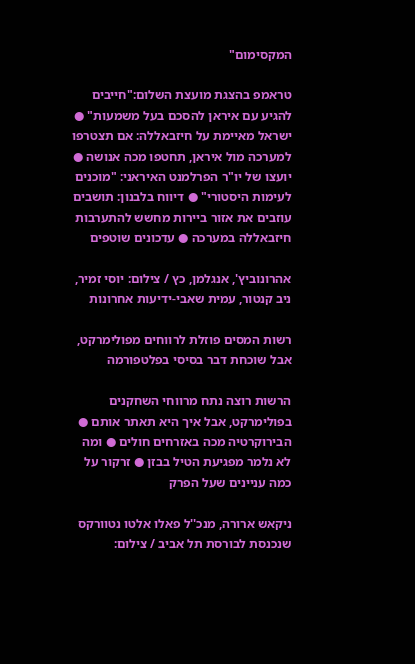המקסימום"

טראמפ בהצגת מועצת השלום:"חייבים להגיע עם איראן להסכם בעל משמעות" ● ישראל מאיימת על חיזבאללה: אם תצטרפו למערכה מול איראן, תחטפו מכה אנושה ● יועצו של יו"ר הפרלמנט האיראני: "מוכנים לעימות היסטורי" ● דיווח בלבנון: תושבים עוזבים את אזור ביירות מחשש להתערבות חיזבאללה במערכה ● עדכונים שוטפים

אהרונוביץ', אנגלמן, כץ / צילום: יוסי זמיר, ניב קנטור, עמית שאבי-ידיעות אחרונות

רשות המסים פוזלת לרווחים מפולימרקט, אבל שוכחת דבר בסיסי בפלטפורמה

הרשות רוצה נתח מרווחי השחקנים בפולימרקט, אבל איך היא תאתר אותם ● הבירוקרטיה מכה באזרחים חולים ● ומה לא נלמר מפגיעת הטיל בבזן ● זרקור על כמה עניינים שעל הפרק

ניקאש ארורה, מנכ''ל פאלו אלטו נטוורקס שנכנסת לבורסת תל אביב / צילום: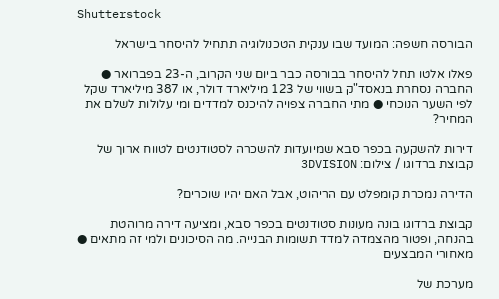Shutterstock

הבורסה חשפה: המועד שבו ענקית הטכנולוגיה תתחיל להיסחר בישראל

פאלו אלטו תחל להיסחר בבורסה כבר ביום שני הקרוב, ה-23 בפברואר ● החברה נסחרת בנאסד"ק בשווי של 123 מיליארד דולר, או 387 מיליארד שקל לפי השער הנוכחי ● מתי החברה צפויה להיכנס למדדים ומי עלולות לשלם את המחיר?

דירות להשקעה בכפר סבא שמיועדות להשכרה לסטודנטים לטווח ארוך של קבוצת ברדוגו / צילום: 3DVISION

הדירה נמכרת קומפלט עם הריהוט, אבל האם יהיו שוכרים?

קבוצת ברדוגו בונה מעונות סטודנטים בכפר סבא, ומציעה דירה מרוהטת בהנחה, ופטור מהצמדה למדד תשומות הבנייה. מה הסיכונים ולמי זה מתאים ● מאחורי המבצעים

מערכת של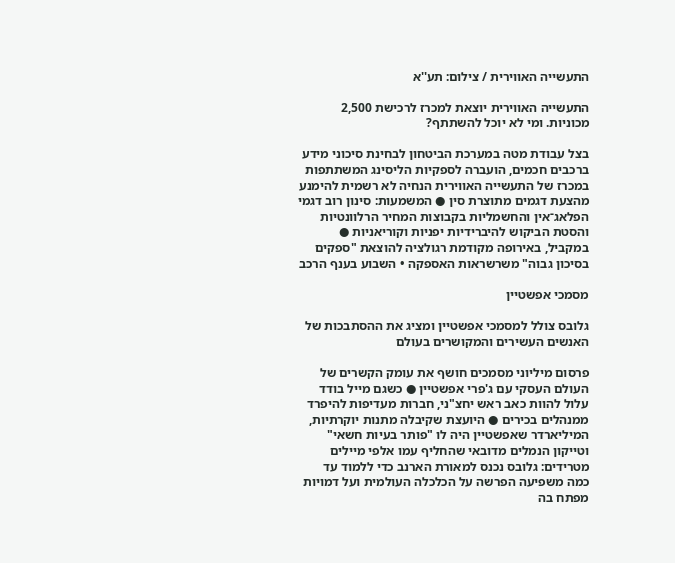התעשייה האווירית / צילום: תע''א

התעשייה האווירית יוצאת למכרז לרכישת 2,500 מכוניות. ומי לא יוכל להשתתף?

בצל עבודת מטה במערכת הביטחון לבחינת סיכוני מידע ברכבים חכמים, הועברה לספקיות הליסינג המשתתפות במכרז של התעשייה האווירית הנחיה לא רשמית להימנע מהצעת דגמים מתוצרת סין ● המשמעות: סינון רוב דגמי הפלאג־אין והחשמליות בקבוצות המחיר הרלוונטיות והסטת הביקוש להיברידיות יפניות וקוריאניות ● במקביל, באירופה מקודמת רגולציה להוצאת "ספקים בסיכון גבוה" משרשראות האספקה • השבוע בענף הרכב

מסמכי אפשטיין

גלובס צולל למסמכי אפשטיין ומציג את ההסתבכות של האנשים העשירים והמקושרים בעולם

פרסום מיליוני מסמכים חושף את עומק הקשרים של העולם העסקי עם ג'פרי אפשטיין ● כשגם מייל בודד עלול להוות כאב ראש יחצ"ני, חברות מעדיפות להיפרד ממנהלים בכירים ● היועצת שקיבלה מתנות יוקרתיות, המיליארדר שאפשטיין היה לו "פותר בעיות חשאי" וטייקון הנמלים מדובאי שהחליף עמו אלפי מיילים מטרידים: גלובס נכנס למאורת הארנב כדי ללמוד עד כמה משפיעה הפרשה על הכלכלה העולמית ועל דמויות מפתח בה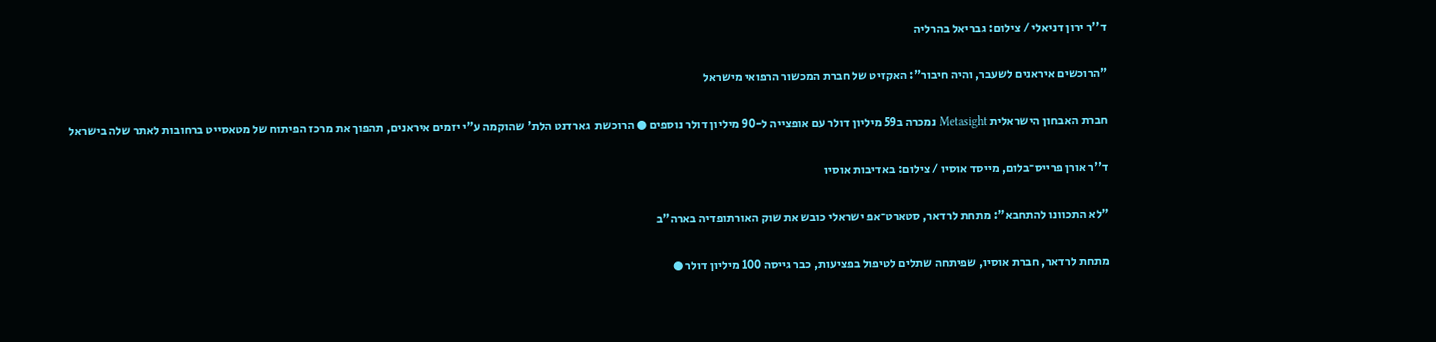ד''ר ירון דניאלי / צילום: גבריאל בהרליה

"הרוכשים איראנים לשעבר, והיה חיבור": האקזיט של חברת המכשור הרפואי מישראל

חברת האבחון הישראלית Metasight נמכרה ב59 מיליון דולר עם אופצייה ל-90 מיליון דולר נוספים ● הרוכשת  גארדנט הלת' שהוקמה ע"י יזמים איראנים, תהפוך את מרכז הפיתוח של מטאסייט ברחובות לאתר שלה בישראל

ד''ר אורן פרייס־בלום, מייסד אוסיו / צילום: באדיבות אוסיו

"לא התכוונו להתחבא": מתחת לרדאר, סטארט־אפ ישראלי כובש את שוק האורתופדיה בארה"ב

מתחת לרדאר, חברת אוסיו, שפיתחה שתלים לטיפול בפציעות, כבר גייסה 100 מיליון דולר ●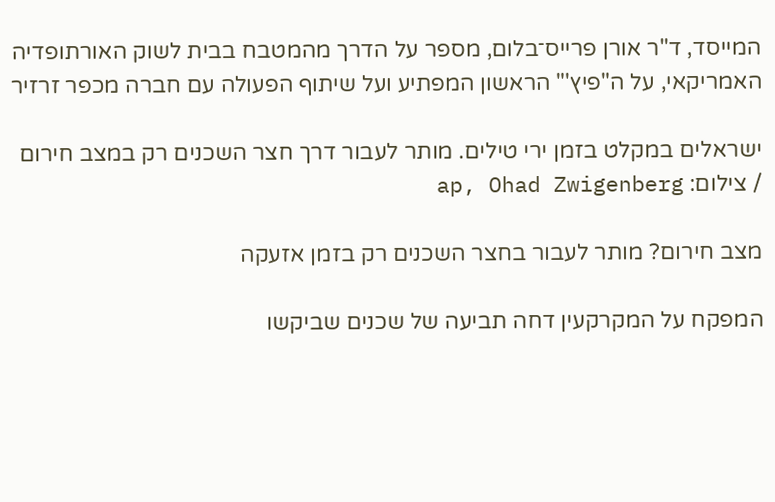המייסד, ד"ר אורן פרייס־בלום, מספר על הדרך מהמטבח בבית לשוק האורתופדיה האמריקאי, על ה"פיץ'" הראשון המפתיע ועל שיתוף הפעולה עם חברה מכפר זרזיר

ישראלים במקלט בזמן ירי טילים. מותר לעבור דרך חצר השכנים רק במצב חירום / צילום: ap, Ohad Zwigenberg

מצב חירום? מותר לעבור בחצר השכנים רק בזמן אזעקה

המפקח על המקרקעין דחה תביעה של שכנים שביקשו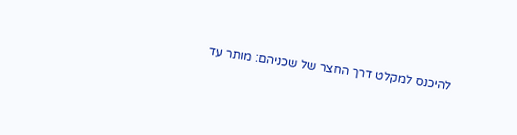להיכנס למקלט דרך החצר של שכניהם: מותר עד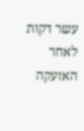עשר דקות לאחר האזעקה